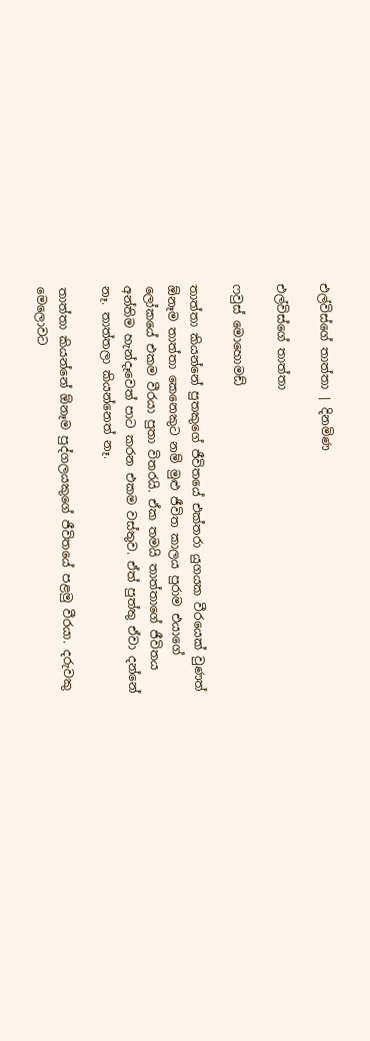එල්විස්ගේ තාත්තා | දිනමිණ

එල්විස්ගේ තාත්තා

ෆවුස් මොහොමඩ්

තාත්තා කියන්නේ පුතකුගේ ජීවිතයේ එක්තරා යුගයක වීරයෙක් වුණත් ඕනෑම තාත්තා කෙනෙකුට නම් මුළු ජීවිත කාලය පුරාම එයාගේ ලෝකයේ එකම වීරයා පුතා විතරයි. ඒක තමයි තාත්තාගේ ජීවිතය අන්තිම හැන්දෑවෙත් පාට කරන එකම වස්තුව. ඒත් පුත්තු ඒවා දන්නේ නෑ. තාත්තලා කියන්නෙත් නෑ.

තාත්තා කියන්නේ ඕනෑම පුද්ගලයකුගේ ජීවිතයේ පළමු වීරයා. දරුවකු මෙලොවට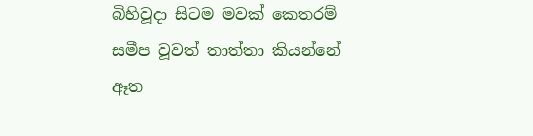බිහිවූදා සිටම මවක් කෙතරම් සමීප වූවත් තාත්තා කියන්නේ ඈත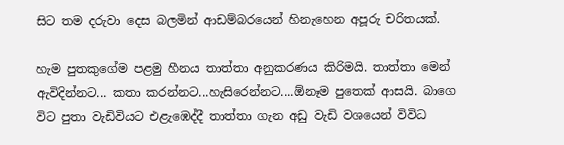සිට තම දරුවා දෙස බලමින් ආඩම්බරයෙන් හිනැහෙන අපූරු චරිතයක්.

හැම පුතකුගේම පළමු හීනය තාත්තා අනුකරණය කිරිමයි. තාත්තා මෙන් ඇවිදින්නට... කතා කරන්නට...හැසිරෙන්නට....ඕනෑම පුතෙක් ආසයි. බාගෙ විට පුතා වැඩිවියට එළැඹෙද්දී තාත්තා ගැන අඩු වැඩි වශයෙන් විවිධ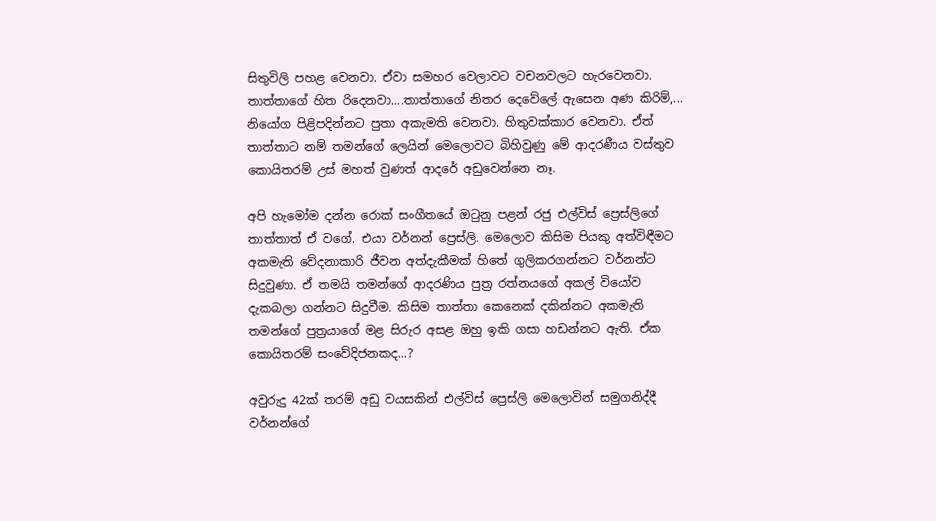සිතුවිලි පහළ වෙනවා. ඒවා සමහර වෙලාවට වචනවලට හැරවෙනවා. තාත්තාගේ හිත රිදෙනවා....තාත්තාගේ නිතර දෙවේලේ ඇසෙන අණ කිරිම්,... නියෝග පිළිපදින්නට පුතා අකැමති වෙනවා. හිතුවක්කාර වෙනවා. ඒත් තාත්තාට නම් තමන්ගේ ලෙයින් මෙලොවට බිහිවුණු මේ ආදරණීය වස්තුව කොයිතරම් උස් මහත් වුණත් ආදරේ අඩුවෙන්නෙ නෑ.

අපි හැමෝම දන්න රොක් සංගීතයේ ඔටුනු පළන් රජු එල්විස් ප්‍රෙස්ලිගේ තාත්තාත් ඒ වගේ. එයා වර්නන් ප්‍රෙස්ලි. මෙලොව කිසිම පියකු අත්විඳීමට අකමැති වේදනාකාරි ජීවන අත්දැකීමක් හිතේ ගුලිකරගන්නට වර්නන්ට සිදුවුණා. ඒ තමයි තමන්ගේ ආදරණිය පුත්‍ර රත්නයගේ අකල් වියෝව දැකබලා ගන්නට සිදුවීම. කිසිම තාත්තා කෙනෙක් දකින්නට අකමැති තමන්ගේ පුත්‍රයාගේ මළ සිරුර අසළ ඔහු ඉකි ගසා හඩන්නට ඇති. ඒක කොයිතරම් සංවේදිජනකද...?

අවුරුදු 42ක් තරම් අඩු වයසකින් එල්විස් ප්‍රෙස්ලි මෙලොවින් සමුගනිද්දී වර්නන්ගේ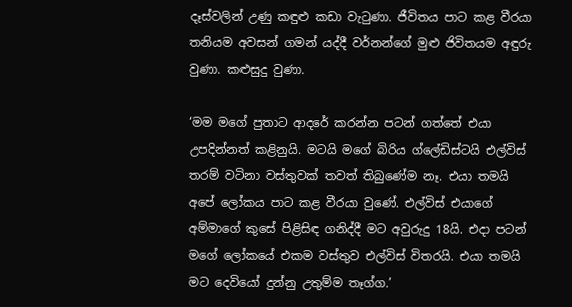දෑස්වලින් උණු කඳුළු කඩා වැටුණා. ජීවිතය පාට කළ වීරයා තනියම අවසන් ගමන් යද්දී වර්නන්ගේ මුළු ජිවිතයම අඳුරු වුණා. කළුසුදු වුණා.

‘මම මගේ පුතාට ආදරේ කරන්න පටන් ගත්තේ එයා උපදින්නත් කළිනුයි. මටයි මගේ බිරිය ග්ලේඩිස්ටයි එල්විස් තරම් වටිනා වස්තුවක් තවත් තිබුණේම නෑ. එයා තමයි අපේ ලෝකය පාට කළ වීරයා වුණේ. එල්විස් එයාගේ අම්මාගේ කුසේ පිළිසිඳ ගනිද්දී මට අවුරුදු 18යි. එදා පටන් මගේ ලෝකයේ එකම වස්තුව එල්විස් විතරයි. එයා තමයි මට දෙවියෝ දුන්නු උතුම්ම තෑග්ග.’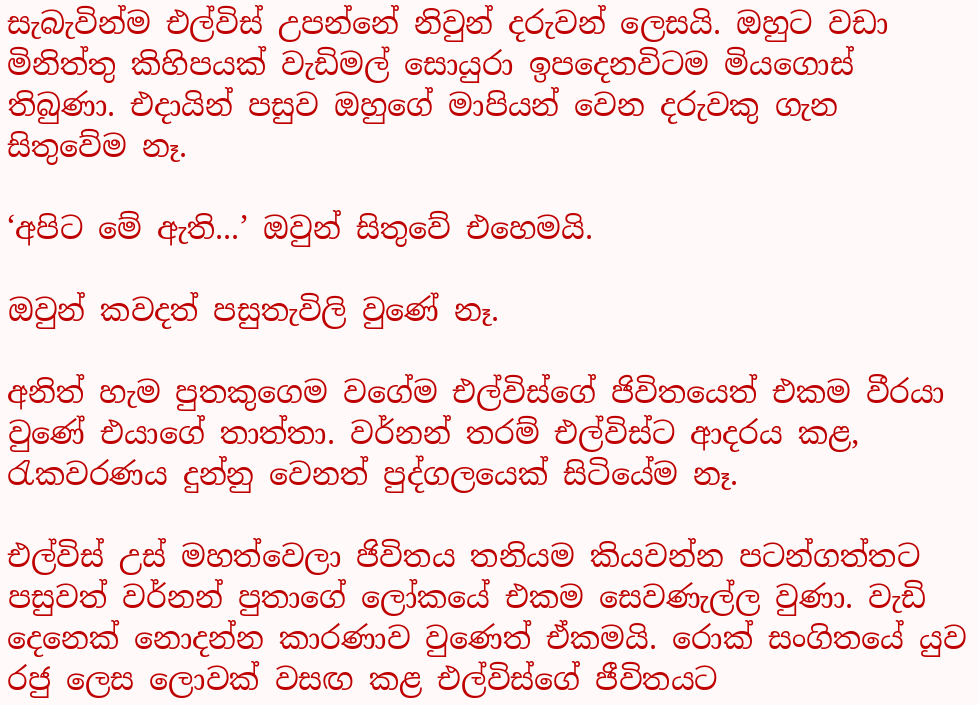සැබැවින්ම එල්විස් උපන්නේ නිවුන් දරුවන් ලෙසයි. ඔහුට වඩා මිනිත්තු කිහිපයක් වැඩිමල් සොයුරා ඉපදෙනවිටම මියගොස් තිබුණා. එදායින් පසුව ඔහුගේ මාපියන් වෙන දරුවකු ගැන සිතුවේම නෑ.

‘අපිට මේ ඇති...’ ඔවුන් සිතුවේ එහෙමයි.

ඔවුන් කවදත් පසුතැවිලි වුණේ නෑ.

අනිත් හැම පුතකුගෙම වගේම එල්විස්ගේ ජිවිතයෙත් එකම වීරයා වුණේ එයාගේ තාත්තා. වර්නන් තරම් එල්විස්ට ආදරය කළ, රැකවරණය දුන්නු වෙනත් පුද්ගලයෙක් සිටියේම නෑ.

එල්විස් උස් මහත්වෙලා ජිවිතය තනියම කියවන්න පටන්ගත්තට පසුවත් වර්නන් පුතාගේ ලෝකයේ එකම සෙවණැල්ල වුණා. වැඩි දෙනෙක් නොදන්න කාරණාව වුණෙත් ඒකමයි. රොක් සංගිතයේ යුව රජු ලෙස ලොවක් වසඟ කළ එල්විස්ගේ ජීවිතයට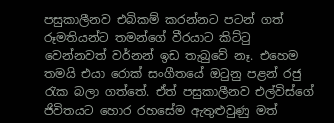පසුකාලීනව එබිකම් කරන්නට පටන් ගත් රූමතියන්ට තමන්ගේ වීරයාට කිට්ටු වෙන්නවත් වර්නන් ඉඩ තැබුවේ නෑ. එහෙම තමයි එයා රොක් සංගීතයේ ඔටුනු පළන් රජු රැක බලා ගත්තේ. ඒත් පසුකාලීනව එල්විස්ගේ ජිවිතයට හොර රහසේම ඇතුළුවුණු මත්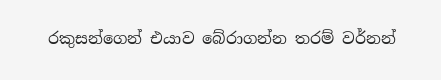රකුසන්ගෙන් එයාව බේරාගන්න තරම් වර්නන්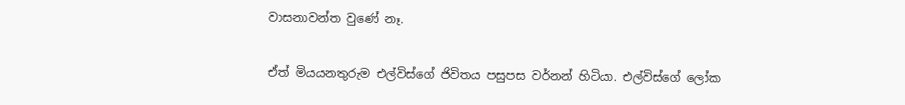වාසනාවන්ත වුණේ නෑ.

ඒත් මියයනතුරුම එල්විස්ගේ ජිවිතය පසුපස වර්නන් හිටියා. එල්විස්ගේ ලෝක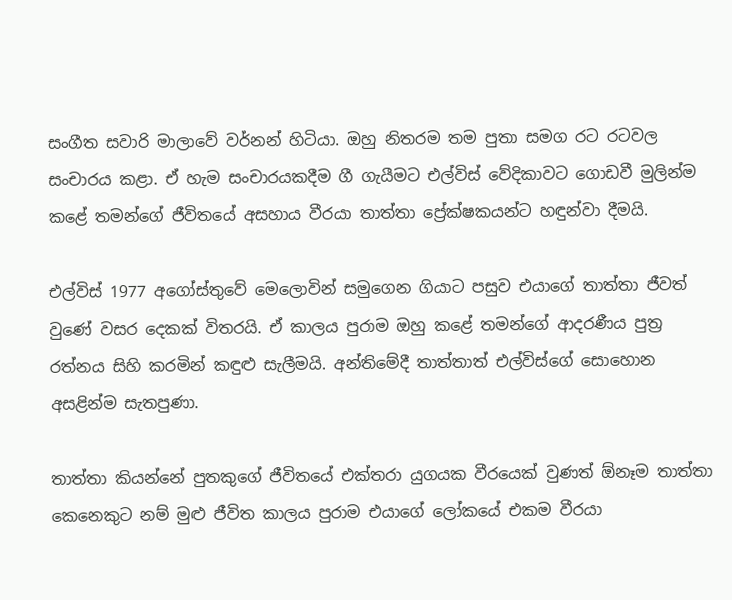සංගීත සවාරි මාලාවේ වර්නන් හිටියා. ඔහු නිතරම තම පුතා සමග රට රටවල සංචාරය කළා. ඒ හැම සංචාරයකදීම ගී ගැයීමට එල්විස් වේදිකාවට ගොඩවී මුලින්ම කළේ තමන්ගේ ජීවිතයේ අසහාය වීරයා තාත්තා ප්‍රේක්ෂකයන්ට හඳුන්වා දීමයි.

එල්විස් 1977 අගෝස්තුවේ මෙලොවින් සමුගෙන ගියාට පසුව එයාගේ තාත්තා ජීවත් වුණේ වසර දෙකක් විතරයි. ඒ කාලය පුරාම ඔහු කළේ තමන්ගේ ආදරණීය පුත්‍ර රත්නය සිහි කරමින් කඳුළු සැලීමයි. අන්තිමේදී තාත්තාත් එල්විස්ගේ සොහොන අසළින්ම සැතපුණා.

තාත්තා කියන්නේ පුතකුගේ ජීවිතයේ එක්තරා යුගයක වීරයෙක් වුණත් ඕනෑම තාත්තා කෙනෙකුට නම් මුළු ජීවිත කාලය පුරාම එයාගේ ලෝකයේ එකම වීරයා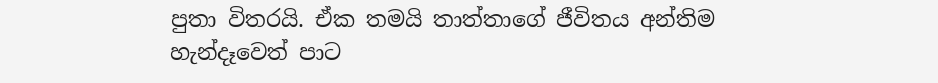පුතා විතරයි. ඒක තමයි තාත්තාගේ ජීවිතය අන්තිම හැන්දෑවෙත් පාට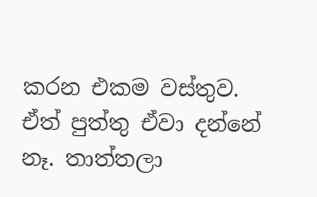කරන එකම වස්තුව. ඒත් පුත්තු ඒවා දන්නේ නෑ. තාත්තලා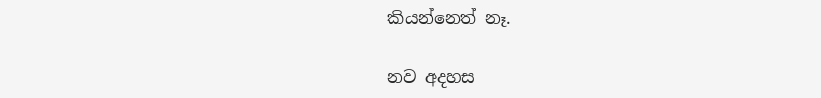කියන්නෙත් නෑ.

නව අදහස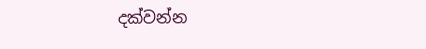දක්වන්න